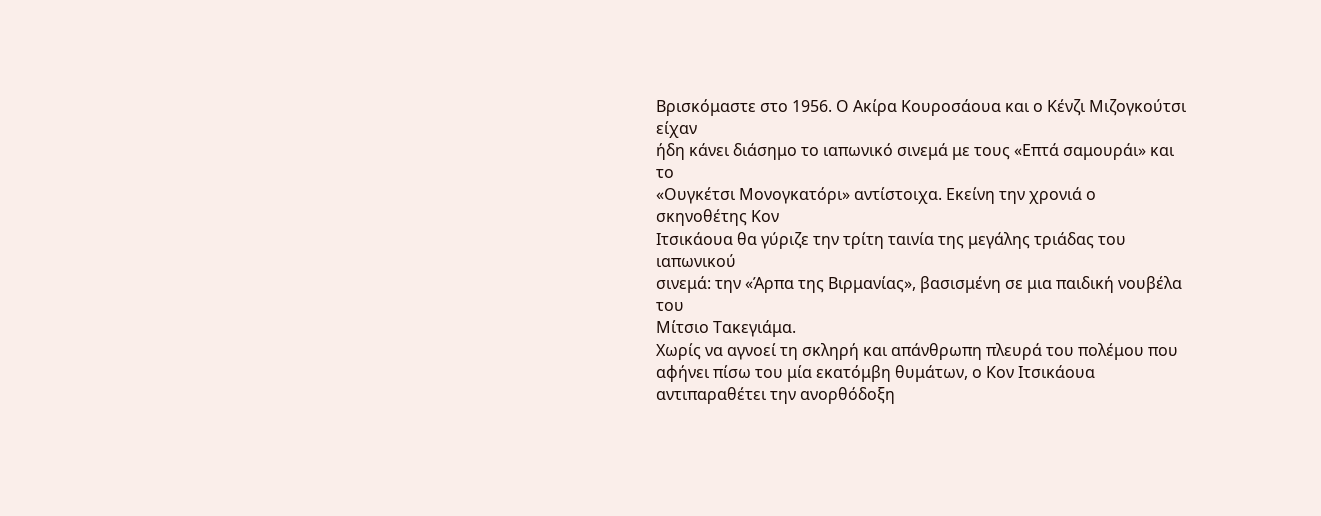Βρισκόμαστε στο 1956. Ο Ακίρα Κουροσάουα και ο Κένζι Μιζογκούτσι είχαν
ήδη κάνει διάσημο το ιαπωνικό σινεμά με τους «Επτά σαμουράι» και το
«Ουγκέτσι Μονογκατόρι» αντίστοιχα. Εκείνη την χρονιά ο σκηνοθέτης Κον
Ιτσικάουα θα γύριζε την τρίτη ταινία της μεγάλης τριάδας του ιαπωνικού
σινεμά: την «Άρπα της Βιρμανίας», βασισμένη σε μια παιδική νουβέλα του
Μίτσιο Τακεγιάμα.
Χωρίς να αγνοεί τη σκληρή και απάνθρωπη πλευρά του πολέμου που αφήνει πίσω του μία εκατόμβη θυμάτων, ο Κον Ιτσικάουα αντιπαραθέτει την ανορθόδοξη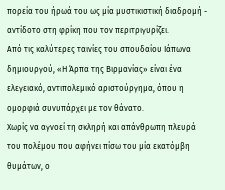πορεία του ήρωά του ως μία μυστικιστική διαδρομή - αντίδοτο στη φρίκη που τον περιτριγυρίζει.
Από τις καλύτερες ταινίες του σπουδαίου Ιάπωνα δημιουργού, «Η Άρπα της Βιρμανίας» είναι ένα ελεγειακό, αντιπολεμικό αριστούργημα, όπου η ομορφιά συνυπάρχει με τον θάνατο.
Χωρίς να αγνοεί τη σκληρή και απάνθρωπη πλευρά του πολέμου που αφήνει πίσω του μία εκατόμβη θυμάτων, ο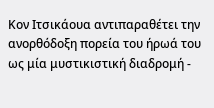Κον Ιτσικάουα αντιπαραθέτει την ανορθόδοξη πορεία του ήρωά του ως μία μυστικιστική διαδρομή -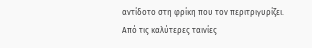αντίδοτο στη φρίκη που τον περιτριγυρίζει.
Από τις καλύτερες ταινίες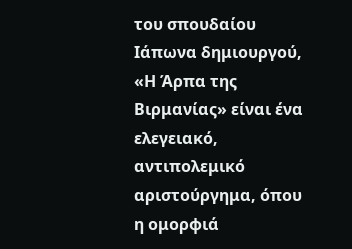του σπουδαίου Ιάπωνα δημιουργού, «Η Άρπα της Βιρμανίας» είναι ένα ελεγειακό, αντιπολεμικό αριστούργημα, όπου η ομορφιά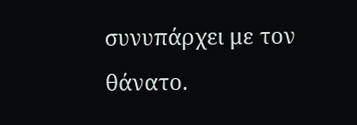συνυπάρχει με τον θάνατο.